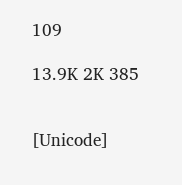109

13.9K 2K 385


[Unicode]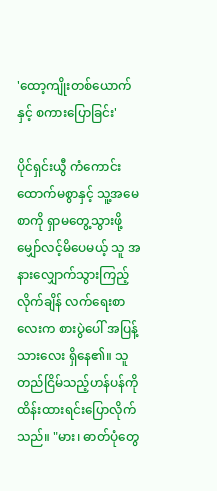'ထော့ကျိုးတစ်ယောက်နှင့် စကားပြောခြင်း'

ပိုင်ရှင်းယွီ ကံကောင်းထောက်မစွာနှင့် သူ့အမေ စာကို ရှာမတွေ့သွားဖို့မျှော်လင့်မိပေမယ့် သူ အနားလျှောက်သွားကြည့်လိုက်ချိန် လက်ရေးစာလေးက စားပွဲပေါ် အပြန့်သားလေး ရှိနေ၏။ သူ တည်ငြိမ်သည့်ဟန်ပန်ကို ထိန်းထားရင်းပြောလိုက်သည်။ "မား၊ ဓာတ်ပုံတွေ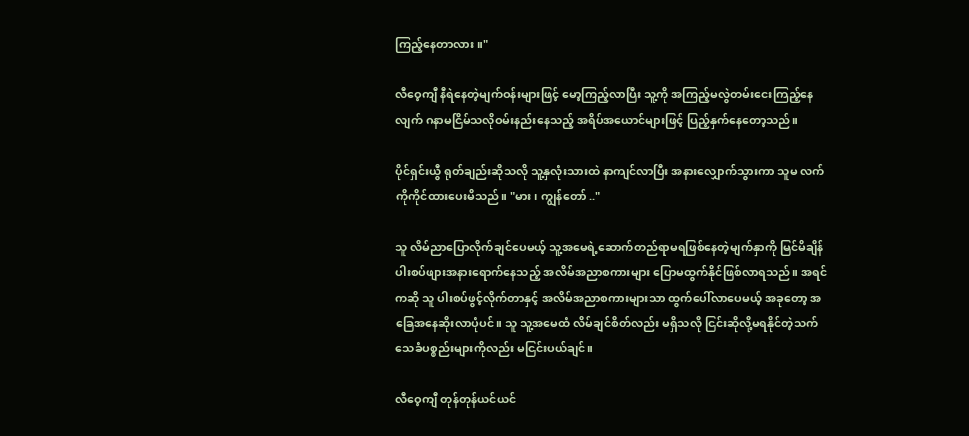ကြည့်နေတာလား။"

လီဝေ့ကျီ နီရဲနေတဲ့မျက်ဝန်းများဖြင့် မော့ကြည့်လာပြီး သူ့ကို အကြည့်မလွဲတမ်းငေးကြည့်နေလျက် ဂနာမငြိမ်သလိုဝမ်းနည်းနေသည့် အရိပ်အယောင်များဖြင့် ပြည့်နှက်နေတော့သည်။

ပိုင်ရှင်းယွီ ရုတ်ချည်းဆိုသလို သူ့နှလုံးသားထဲ နာကျင်လာပြီး အနားလျှောက်သွားကာ သူမ လက်ကိုကိုင်ထားပေးမိသည်။ "မား၊ ကျွန်တော် .."

သူ လိမ်ညာပြောလိုက်ချင်ပေမယ့် သူ့အမေရဲ့ဆောက်တည်ရာမရဖြစ်နေတဲ့မျက်နှာကို မြင်မိချိန် ပါးစပ်ဖျားအနားရောက်နေသည့် အလိမ်အညာစကားများ ပြောမထွက်နိုင်ဖြစ်လာရသည်။ အရင်ကဆို သူ ပါးစပ်ဖွင့်လိုက်တာနှင့် အလိမ်အညာစကားများသာ ထွက်ပေါ်လာပေမယ့် အခုတော့ အခြေအနေဆိုးလာပုံပင်။ သူ သူ့အမေထံ လိမ်ချင်စိတ်လည်း မရှိသလို ငြင်းဆိုလို့မရနိုင်တဲ့သက်သေခံပစ္စည်းများကိုလည်း မငြင်းပယ်ချင်။

လီဝေ့ကျီ တုန်တုန်ယင်ယင်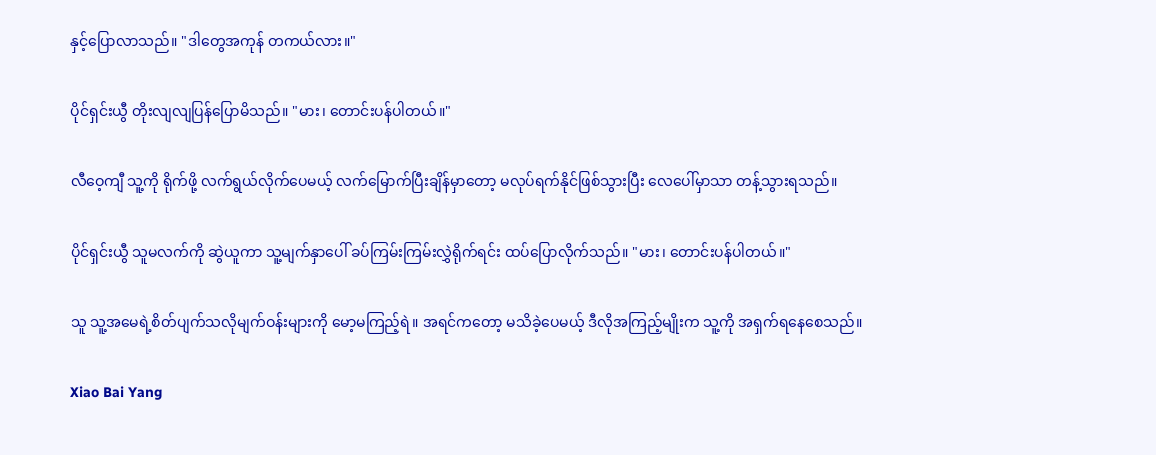နှင့်ပြောလာသည်။ "ဒါတွေအကုန် တကယ်လား။"

ပိုင်ရှင်းယွီ တိုးလျလျပြန်ပြောမိသည်။ "မား၊ တောင်းပန်ပါတယ်။"

လီဝေ့ကျီ သူ့ကို ရိုက်ဖို့ လက်ရွယ်လိုက်ပေမယ့် လက်မြောက်ပြီးချိန်မှာတော့ မလုပ်ရက်နိုင်ဖြစ်သွားပြီး လေပေါ်မှာသာ တန့်သွားရသည်။

ပိုင်ရှင်းယွီ သူမလက်ကို ဆွဲယူကာ သူ့မျက်နှာပေါ် ခပ်ကြမ်းကြမ်းလွှဲရိုက်ရင်း ထပ်ပြောလိုက်သည်။ "မား၊ တောင်းပန်ပါတယ်။"

သူ သူ့အမေရဲ့စိတ်ပျက်သလိုမျက်ဝန်းများကို မော့မကြည့်ရဲ။ အရင်ကတော့ မသိခဲ့ပေမယ့် ဒီလိုအကြည့်မျိုးက သူ့ကို အရှက်ရနေစေသည်။

Xiao Bai Yang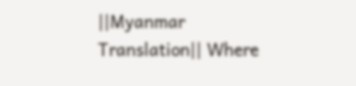||Myanmar Translation|| Where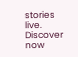stories live. Discover now